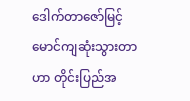ဒေါက်တာဇော်မြင့်မောင်ကျဆုံးသွားတာဟာ တိုင်းပြည်အ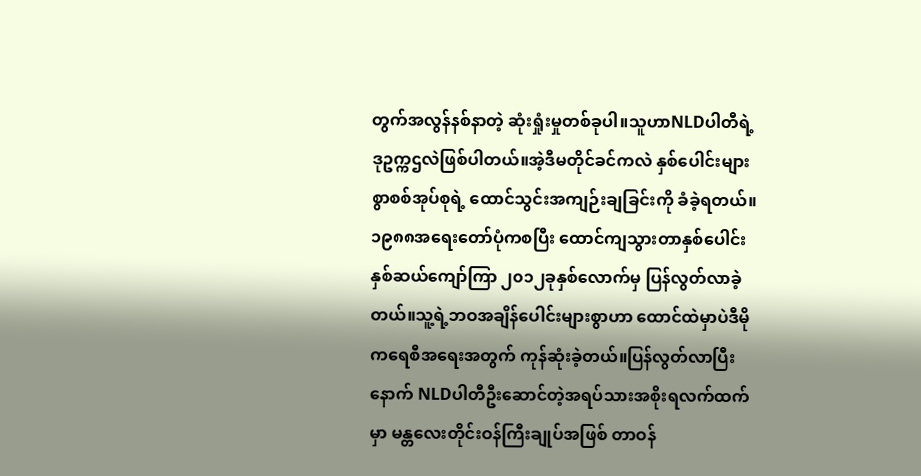တွက်အလွန်နစ်နာတဲ့ ဆုံးရှုံးမှုတစ်ခုပါ။သူဟာNLDပါတီရဲ့ ဒုဥက္ကဌလဲဖြစ်ပါတယ်။အဲ့ဒီမတိုင်ခင်ကလဲ နှစ်ပေါင်းများစွာစစ်အုပ်စုရဲ့ ထောင်သွင်းအကျဉ်းချခြင်းကို ခံခဲ့ရတယ်။၁၉၈၈အရေးတော်ပုံကစပြီး ထောင်ကျသွားတာနှစ်ပေါင်းနှစ်ဆယ်ကျော်ကြာ ၂၀၁၂ခုနှစ်လောက်မှ ပြန်လွတ်လာခဲ့တယ်။သူ့ရဲ့ဘဝအချိန်ပေါင်းများစွာဟာ ထောင်ထဲမှာပဲဒီမိုကရေစီအရေးအတွက် ကုန်ဆုံးခဲ့တယ်။ပြန်လွတ်လာပြီးနောက် NLDပါတီဦးဆောင်တဲ့အရပ်သားအစိုးရလက်ထက်မှာ မန္တလေးတိုင်းဝန်ကြီးချုပ်အဖြစ် တာဝန်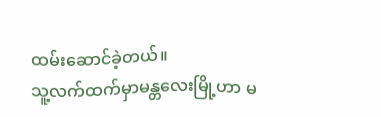ထမ်းဆောင်ခဲ့တယ်။
သူ့လက်ထက်မှာမန္တလေးမြို့ဟာ မ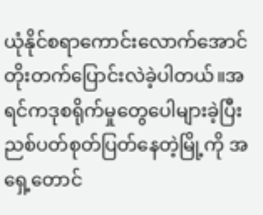ယုံနိုင်စရာကောင်းလောက်အောင် တိုးတက်ပြောင်းလဲခဲ့ပါတယ်။အရင်ကဒုစရိုက်မှုတွေပေါများခဲ့ပြီး ညစ်ပတ်စုတ်ပြတ်နေတဲ့မြို့ကို အရှေ့တောင်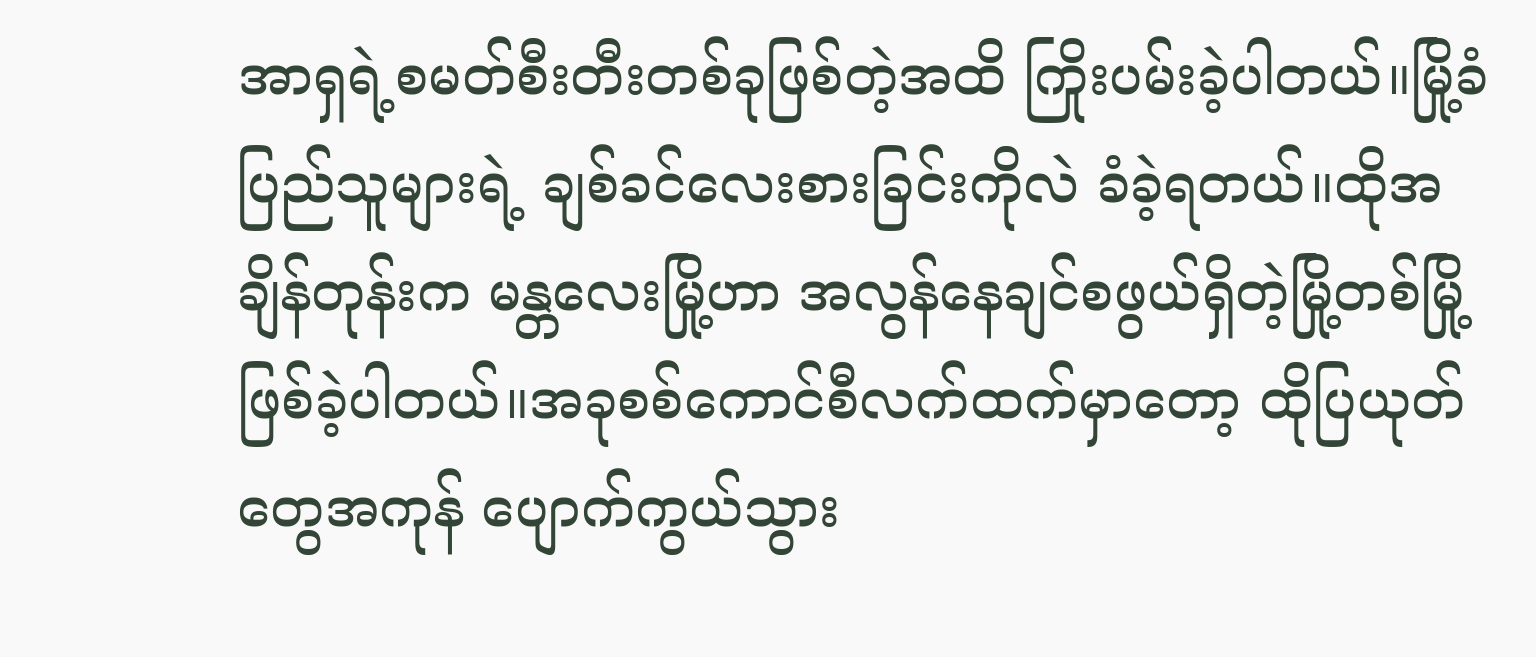အာရှရဲ့စမတ်စီးတီးတစ်ခုဖြစ်တဲ့အထိ ကြိုးပမ်းခဲ့ပါတယ်။မြို့ခံပြည်သူများရဲ့ ချစ်ခင်လေးစားခြင်းကိုလဲ ခံခဲ့ရတယ်။ထိုအချိန်တုန်းက မန္တလေးမြို့ဟာ အလွန်နေချင်စဖွယ်ရှိတဲ့မြို့တစ်မြို့ဖြစ်ခဲ့ပါတယ်။အခုစစ်ကောင်စီလက်ထက်မှာတော့ ထိုပြယုတ်တွေအကုန် ပျောက်ကွယ်သွား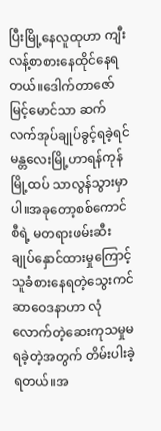ပြီးမြို့နေလူထုဟာ ကျီးလန့်စာစားနေထိုင်နေရတယ်။ဒေါက်တာဇော်မြင့်မောင်သာ ဆက်လက်အုပ်ချုပ်ခွင့်ရခဲ့ရင် မန္တလေးမြို့ဟာရန်ကုန်မြို့ထပ် သာလွန်သွားမှာပါ။အခုတော့စစ်ကောင်စီရဲ့ မတရားဖမ်းဆီးချုပ်နှောင်ထားမှုကြောင့် သူခံစားနေရတဲ့သွေးကင်ဆာဝေဒနာဟာ လုံလောက်တဲ့ဆေးကုသမှုမရခဲ့တဲ့အတွက် တိမ်းပါးခဲ့ရတယ်။အ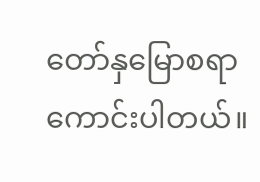တော်နှမြောစရာကောင်းပါတယ်။